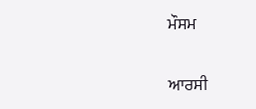ਮੌਸਮ

ਆਰਸੀ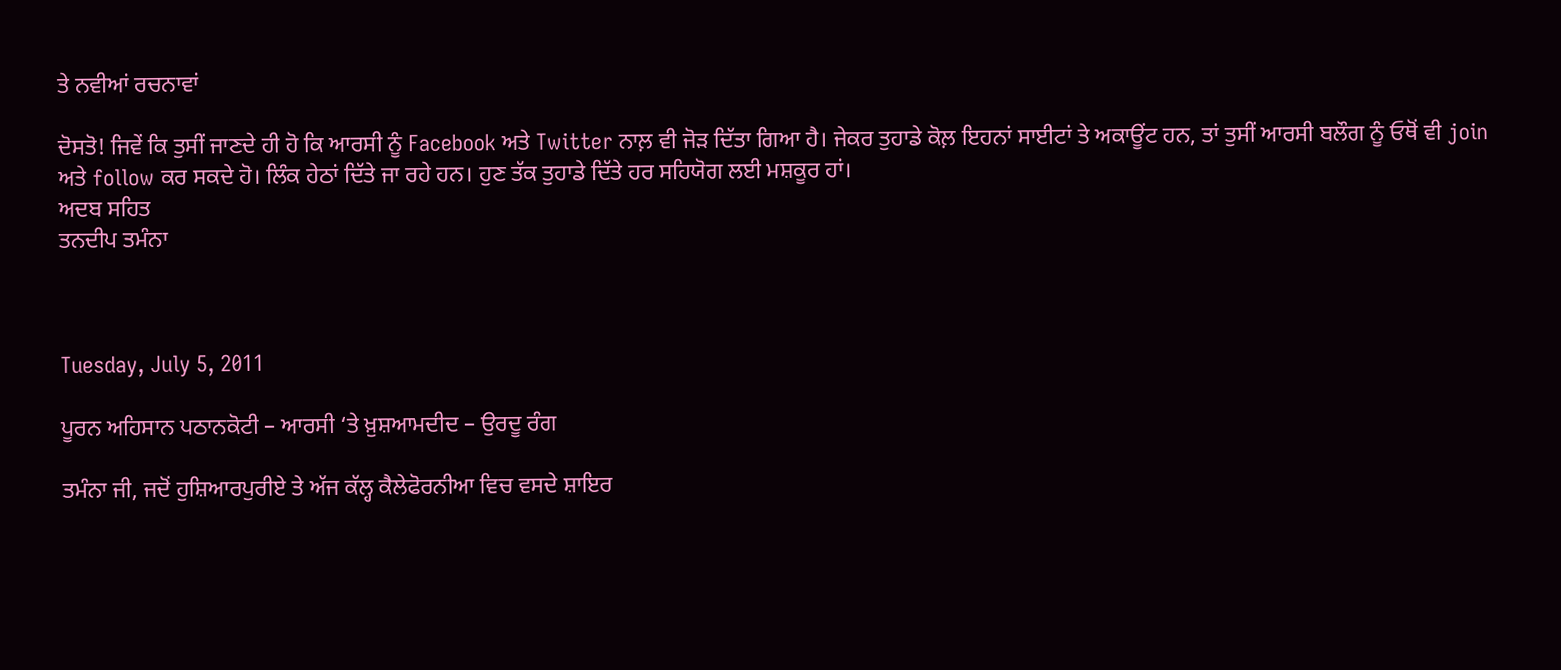ਤੇ ਨਵੀਆਂ ਰਚਨਾਵਾਂ

ਦੋਸਤੋ! ਜਿਵੇਂ ਕਿ ਤੁਸੀਂ ਜਾਣਦੇ ਹੀ ਹੋ ਕਿ ਆਰਸੀ ਨੂੰ Facebook ਅਤੇ Twitter ਨਾਲ਼ ਵੀ ਜੋੜ ਦਿੱਤਾ ਗਿਆ ਹੈ। ਜੇਕਰ ਤੁਹਾਡੇ ਕੋਲ਼ ਇਹਨਾਂ ਸਾਈਟਾਂ ਤੇ ਅਕਾਊਂਟ ਹਨ, ਤਾਂ ਤੁਸੀਂ ਆਰਸੀ ਬਲੌਗ ਨੂੰ ਓਥੋਂ ਵੀ join ਅਤੇ follow ਕਰ ਸਕਦੇ ਹੋ। ਲਿੰਕ ਹੇਠਾਂ ਦਿੱਤੇ ਜਾ ਰਹੇ ਹਨ। ਹੁਣ ਤੱਕ ਤੁਹਾਡੇ ਦਿੱਤੇ ਹਰ ਸਹਿਯੋਗ ਲਈ ਮਸ਼ਕੂਰ ਹਾਂ।
ਅਦਬ ਸਹਿਤ
ਤਨਦੀਪ ਤਮੰਨਾ



Tuesday, July 5, 2011

ਪੂਰਨ ਅਹਿਸਾਨ ਪਠਾਨਕੋਟੀ – ਆਰਸੀ ‘ਤੇ ਖ਼ੁਸ਼ਆਮਦੀਦ – ਉਰਦੂ ਰੰਗ

ਤਮੰਨਾ ਜੀ, ਜਦੋਂ ਹੁਸ਼ਿਆਰਪੁਰੀਏ ਤੇ ਅੱਜ ਕੱਲ੍ਹ ਕੈਲੇਫੋਰਨੀਆ ਵਿਚ ਵਸਦੇ ਸ਼ਾਇਰ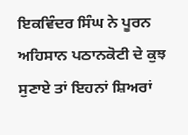ਇਕਵਿੰਦਰ ਸਿੰਘ ਨੇ ਪੂਰਨ ਅਹਿਸਾਨ ਪਠਾਨਕੋਟੀ ਦੇ ਕੁਝ ਸੁਣਾਏ ਤਾਂ ਇਹਨਾਂ ਸ਼ਿਅਰਾਂ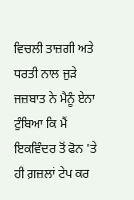ਵਿਚਲੀ ਤਾਜ਼ਗੀ ਅਤੇ ਧਰਤੀ ਨਾਲ ਜੁੜੇ ਜਜ਼ਬਾਤ ਨੇ ਮੈਨੂੰ ਏਨਾ ਟੁੰਬਿਆ ਕਿ ਮੈਂ ਇਕਵਿੰਦਰ ਤੋਂ ਫੋਨ 'ਤੇ ਹੀ ਗ਼ਜ਼ਲਾਂ ਟੇਪ ਕਰ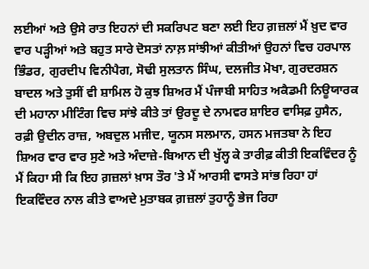ਲਈਆਂ ਅਤੇ ਉਸੇ ਰਾਤ ਇਹਨਾਂ ਦੀ ਸਕਰਿਪਟ ਬਣਾ ਲਈ ਇਹ ਗ਼ਜ਼ਲਾਂ ਮੈਂ ਖ਼ੁਦ ਵਾਰ ਵਾਰ ਪੜ੍ਹੀਆਂ ਅਤੇ ਬਹੁਤ ਸਾਰੇ ਦੋਸਤਾਂ ਨਾਲ਼ ਸਾਂਝੀਆਂ ਕੀਤੀਆਂ ਉਹਨਾਂ ਵਿਚ ਹਰਪਾਲ ਭਿੰਡਰ, ਗੁਰਦੀਪ ਵਿਨੀਪੈਗ, ਸੋਢੀ ਸੁਲਤਾਨ ਸਿੰਘ, ਦਲਜੀਤ ਮੋਖਾ, ਗੁਰਦਰਸ਼ਨ ਬਾਦਲ ਅਤੇ ਤੁਸੀਂ ਵੀ ਸ਼ਾਮਿਲ ਹੋ ਕੁਝ ਸ਼ਿਅਰ ਮੈਂ ਪੰਜਾਬੀ ਸਾਹਿਤ ਅਕੈਡਮੀ ਨਿਊਯਾਰਕ ਦੀ ਮਹਾਨਾ ਮੀਟਿੰਗ ਵਿਚ ਸਾਂਝੇ ਕੀਤੇ ਤਾਂ ਉਰਦੂ ਦੇ ਨਾਮਵਰ ਸ਼ਾਇਰ ਵਾਸਿਫ਼ ਹੁਸੈਨ, ਰਫ਼ੀ ਉਦੀਨ ਰਾਜ਼, ਅਬਦੁਲ ਮਜੀਦ, ਯੂਨਸ ਸਲਮਾਨ, ਹਸਨ ਮਜਤਬਾ ਨੇ ਇਹ ਸ਼ਿਅਰ ਵਾਰ ਵਾਰ ਸੁਣੇ ਅਤੇ ਅੰਦਾਜ਼ੇ-ਬਿਆਨ ਦੀ ਖੁੱਲ੍ਹ ਕੇ ਤਾਰੀਫ਼ ਕੀਤੀ ਇਕਵਿੰਦਰ ਨੂੰ ਮੈਂ ਕਿਹਾ ਸੀ ਕਿ ਇਹ ਗ਼ਜ਼ਲਾਂ ਖ਼ਾਸ ਤੌਰ 'ਤੇ ਮੈਂ ਆਰਸੀ ਵਾਸਤੇ ਸਾਂਭ ਰਿਹਾ ਹਾਂ ਇਕਵਿੰਦਰ ਨਾਲ ਕੀਤੇ ਵਾਅਦੇ ਮੁਤਾਬਕ ਗ਼ਜ਼ਲਾਂ ਤੁਹਾਨੂੰ ਭੇਜ ਰਿਹਾ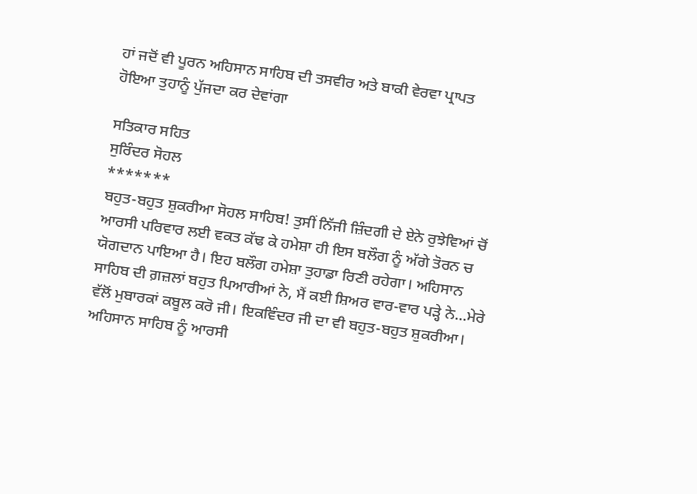ਹਾਂ ਜਦੋਂ ਵੀ ਪੂਰਨ ਅਹਿਸਾਨ ਸਾਹਿਬ ਦੀ ਤਸਵੀਰ ਅਤੇ ਬਾਕੀ ਵੇਰਵਾ ਪ੍ਰਾਪਤ ਹੋਇਆ ਤੁਹਾਨੂੰ ਪੁੱਜਦਾ ਕਰ ਦੇਵਾਂਗਾ

ਸਤਿਕਾਰ ਸਹਿਤ
ਸੁਰਿੰਦਰ ਸੋਹਲ
*******
ਬਹੁਤ-ਬਹੁਤ ਸ਼ੁਕਰੀਆ ਸੋਹਲ ਸਾਹਿਬ! ਤੁਸੀਂ ਨਿੱਜੀ ਜ਼ਿੰਦਗੀ ਦੇ ਏਨੇ ਰੁਝੇਵਿਆਂ ਚੋਂ ਆਰਸੀ ਪਰਿਵਾਰ ਲਈ ਵਕਤ ਕੱਢ ਕੇ ਹਮੇਸ਼ਾ ਹੀ ਇਸ ਬਲੌਗ ਨੂੰ ਅੱਗੇ ਤੋਰਨ ਚ ਯੋਗਦਾਨ ਪਾਇਆ ਹੈ। ਇਹ ਬਲੌਗ ਹਮੇਸ਼ਾ ਤੁਹਾਡਾ ਰਿਣੀ ਰਹੇਗਾ। ਅਹਿਸਾਨ ਸਾਹਿਬ ਦੀ ਗ਼ਜ਼ਲਾਂ ਬਹੁਤ ਪਿਆਰੀਆਂ ਨੇ, ਮੈਂ ਕਈ ਸ਼ਿਅਰ ਵਾਰ-ਵਾਰ ਪੜ੍ਹੇ ਨੇ...ਮੇਰੇ ਵੱਲੋਂ ਮੁਬਾਰਕਾਂ ਕਬੂਲ ਕਰੋ ਜੀ। ਇਕਵਿੰਦਰ ਜੀ ਦਾ ਵੀ ਬਹੁਤ-ਬਹੁਤ ਸ਼ੁਕਰੀਆ। ਅਹਿਸਾਨ ਸਾਹਿਬ ਨੂੰ ਆਰਸੀ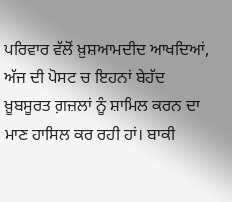ਪਰਿਵਾਰ ਵੱਲੋਂ ਖ਼ੁਸ਼ਆਮਦੀਦ ਆਖਦਿਆਂ, ਅੱਜ ਦੀ ਪੋਸਟ ਚ ਇਹਨਾਂ ਬੇਹੱਦ ਖ਼ੂਬਸੂਰਤ ਗ਼ਜ਼ਲਾਂ ਨੂੰ ਸ਼ਾਮਿਲ ਕਰਨ ਦਾ ਮਾਣ ਹਾਸਿਲ ਕਰ ਰਹੀ ਹਾਂ। ਬਾਕੀ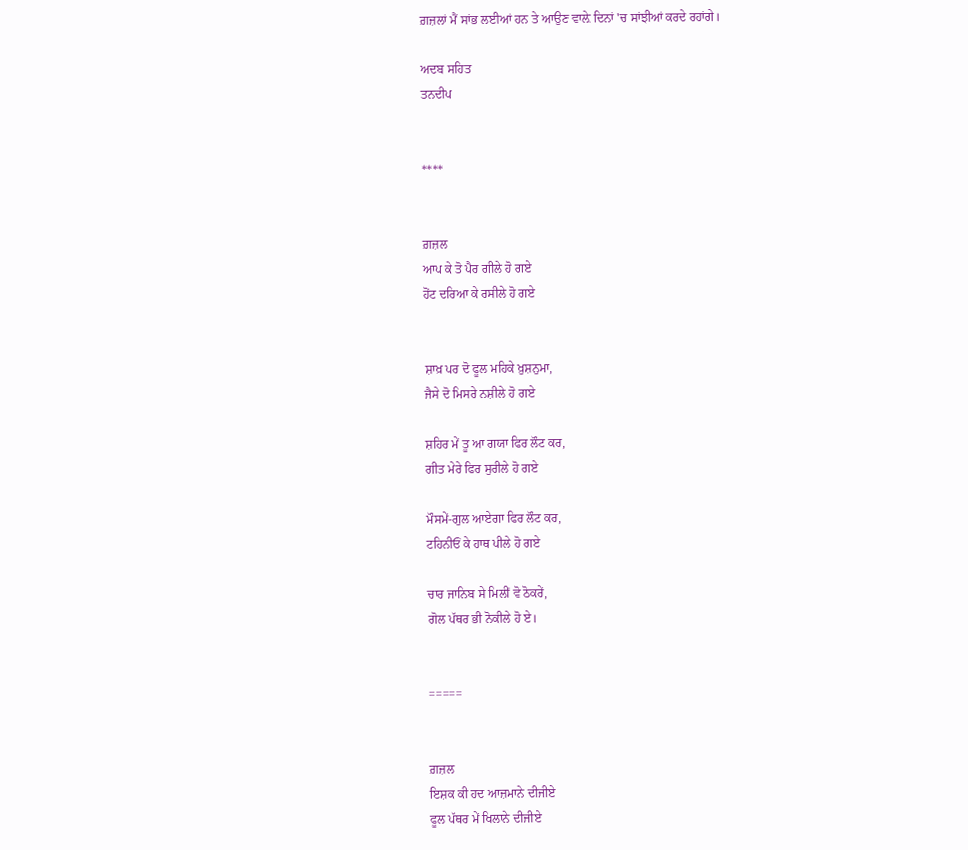ਗ਼ਜ਼ਲਾਂ ਮੈਂ ਸਾਂਭ ਲਈਆਂ ਹਨ ਤੇ ਆਉਣ ਵਾਲ਼ੇ ਦਿਨਾਂ 'ਚ ਸਾਂਝੀਆਂ ਕਰਦੇ ਰਹਾਂਗੇ।

ਅਦਬ ਸਹਿਤ
ਤਨਦੀਪ


****


ਗ਼ਜ਼ਲ
ਆਪ ਕੇ ਤੋ ਪੈਰ ਗੀਲੇ ਹੋ ਗਏ
ਹੋਂਟ ਦਰਿਆ ਕੇ ਰਸੀਲੇ ਹੋ ਗਏ


ਸ਼ਾਖ਼ ਪਰ ਦੋ ਫੂਲ ਮਹਿਕੇ ਖ਼ੁਸ਼ਨੁਮਾ,
ਜੈਸੇ ਦੋ ਮਿਸਰੇ ਨਸ਼ੀਲੇ ਹੋ ਗਏ

ਸ਼ਹਿਰ ਮੇਂ ਤੂ ਆ ਗਯਾ ਫਿਰ ਲੌਟ ਕਰ,
ਗੀਤ ਮੇਰੇ ਫਿਰ ਸੁਰੀਲੇ ਹੋ ਗਏ

ਮੌਸਮੇਂ-ਗੁਲ ਆਏਗਾ ਫਿਰ ਲੌਟ ਕਰ,
ਟਹਿਨੀਓਂ ਕੇ ਹਾਥ ਪੀਲੇ ਹੋ ਗਏ

ਚਾਰ ਜਾਨਿਬ ਸੇ ਮਿਲੀਂ ਵੋ ਠੋਕਰੇਂ,
ਗੋਲ ਪੱਥਰ ਭੀ ਨੋਕੀਲੇ ਹੋ ਏ।


=====


ਗ਼ਜ਼ਲ
ਇਸ਼ਕ ਕੀ ਹਦ ਆਜ਼ਮਾਨੇ ਦੀਜੀਏ
ਫੂਲ ਪੱਥਰ ਮੇਂ ਖਿਲਾਨੇ ਦੀਜੀਏ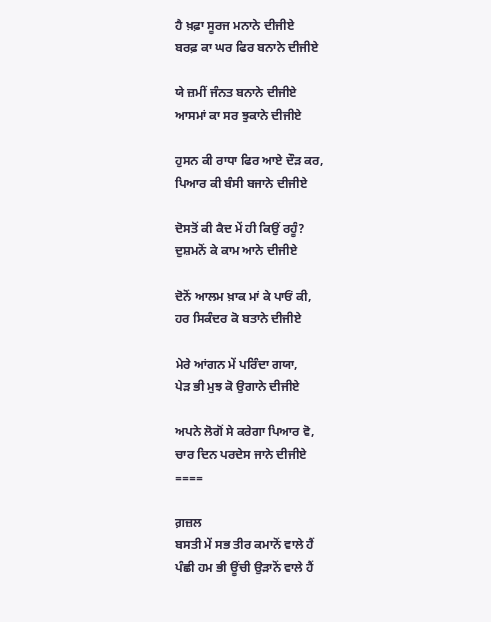ਹੈ ਖ਼ਫ਼ਾ ਸੂਰਜ ਮਨਾਨੇ ਦੀਜੀਏ
ਬਰਫ਼ ਕਾ ਘਰ ਫਿਰ ਬਨਾਨੇ ਦੀਜੀਏ

ਯੇ ਜ਼ਮੀਂ ਜੰਨਤ ਬਨਾਨੇ ਦੀਜੀਏ
ਆਸਮਾਂ ਕਾ ਸਰ ਝੁਕਾਨੇ ਦੀਜੀਏ

ਹੁਸਨ ਕੀ ਰਾਧਾ ਫਿਰ ਆਏ ਦੌੜ ਕਰ,
ਪਿਆਰ ਕੀ ਬੰਸੀ ਬਜਾਨੇ ਦੀਜੀਏ

ਦੋਸਤੋਂ ਕੀ ਕੈਦ ਮੇਂ ਹੀ ਕਿਉਂ ਰਹੂੰ?
ਦੁਸ਼ਮਨੋਂ ਕੇ ਕਾਮ ਆਨੇ ਦੀਜੀਏ

ਦੋਨੋਂ ਆਲਮ ਖ਼ਾਕ ਮਾਂ ਕੇ ਪਾਓਂ ਕੀ,
ਹਰ ਸਿਕੰਦਰ ਕੋ ਬਤਾਨੇ ਦੀਜੀਏ

ਮੇਰੇ ਆਂਗਨ ਮੇਂ ਪਰਿੰਦਾ ਗਯਾ,
ਪੇੜ ਭੀ ਮੁਝ ਕੋ ਉਗਾਨੇ ਦੀਜੀਏ

ਅਪਨੇ ਲੋਗੋਂ ਸੇ ਕਰੇਗਾ ਪਿਆਰ ਵੋ,
ਚਾਰ ਦਿਨ ਪਰਦੇਸ ਜਾਨੇ ਦੀਜੀਏ
====

ਗ਼ਜ਼ਲ
ਬਸਤੀ ਮੇਂ ਸਭ ਤੀਰ ਕਮਾਨੋਂ ਵਾਲੇ ਹੈਂ
ਪੰਛੀ ਹਮ ਭੀ ਊਂਚੀ ਉੜਾਨੋਂ ਵਾਲੇ ਹੈਂ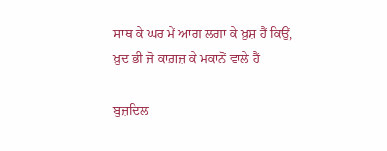ਸਾਥ ਕੇ ਘਰ ਮੇਂ ਆਗ ਲਗਾ ਕੇ ਖ਼ੁਸ਼ ਹੈਂ ਕਿਉਂ,
ਖ਼ੁਦ ਭੀ ਜੋ ਕਾਗ਼ਜ਼ ਕੇ ਮਕਾਨੋਂ ਵਾਲੇ ਹੈਂ

ਬੁਜ਼ਦਿਲ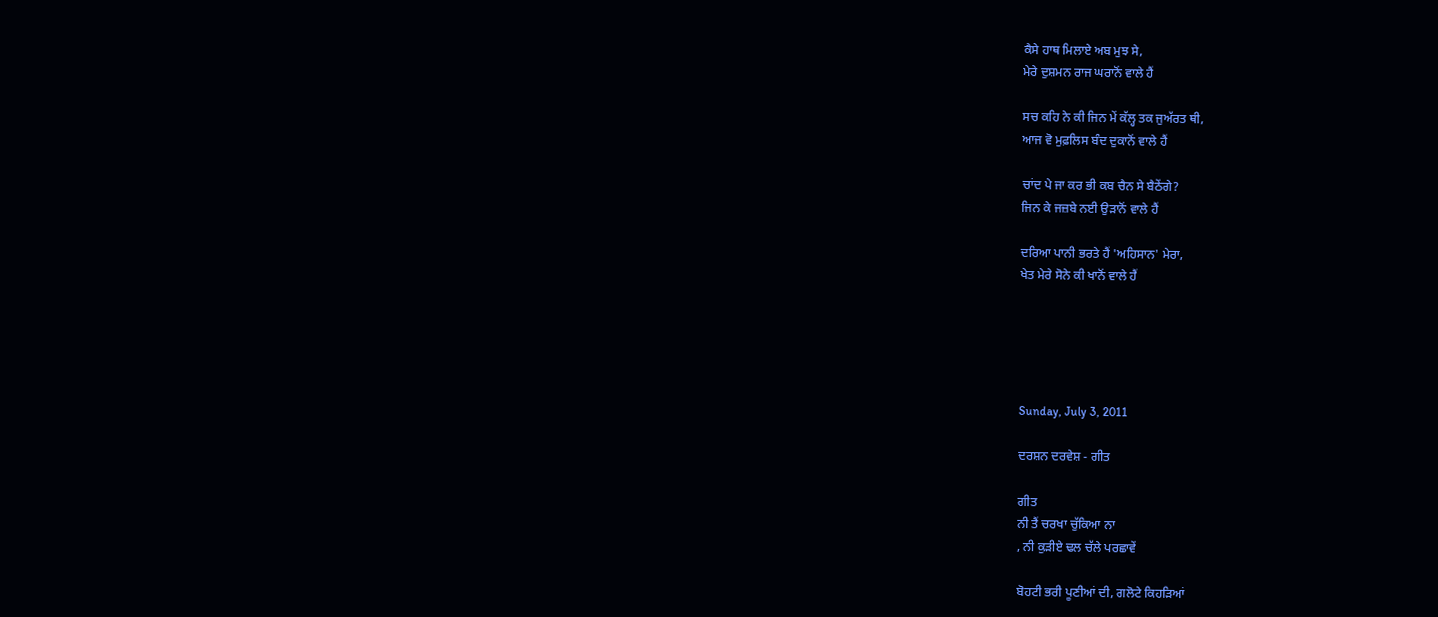ਕੈਸੇ ਹਾਥ ਮਿਲਾਏ ਅਬ ਮੁਝ ਸੇ,
ਮੇਰੇ ਦੁਸ਼ਮਨ ਰਾਜ ਘਰਾਨੋਂ ਵਾਲੇ ਹੈਂ

ਸਚ ਕਹਿ ਨੇ ਕੀ ਜਿਨ ਮੇਂ ਕੱਲ੍ਹ ਤਕ ਜੁਅੱਰਤ ਥੀ,
ਆਜ ਵੋ ਮੁਫ਼ਲਿਸ ਬੰਦ ਦੁਕਾਨੋਂ ਵਾਲੇ ਹੈਂ

ਚਾਂਦ ਪੇ ਜਾ ਕਰ ਭੀ ਕਬ ਚੈਨ ਸੇ ਬੈਠੇਂਗੇ?
ਜਿਨ ਕੇ ਜਜ਼ਬੇ ਨਈ ਉੜਾਨੋਂ ਵਾਲੇ ਹੈਂ

ਦਰਿਆ ਪਾਨੀ ਭਰਤੇ ਹੈਂ 'ਅਹਿਸਾਨ' ਮੇਰਾ,
ਖੇਤ ਮੇਰੇ ਸੋਨੇ ਕੀ ਖਾਨੋਂ ਵਾਲੇ ਹੈਂ





Sunday, July 3, 2011

ਦਰਸ਼ਨ ਦਰਵੇਸ਼ - ਗੀਤ

ਗੀਤ
ਨੀ ਤੈਂ ਚਰਖਾ ਚੁੱਕਿਆ ਨਾ
, ਨੀ ਕੁੜੀਏ ਢਲ ਚੱਲੇ ਪਰਛਾਵੇਂ

ਬੋਹਟੀ ਭਰੀ ਪੂਣੀਆਂ ਦੀ, ਗਲੋਟੇ ਕਿਹੜਿਆਂ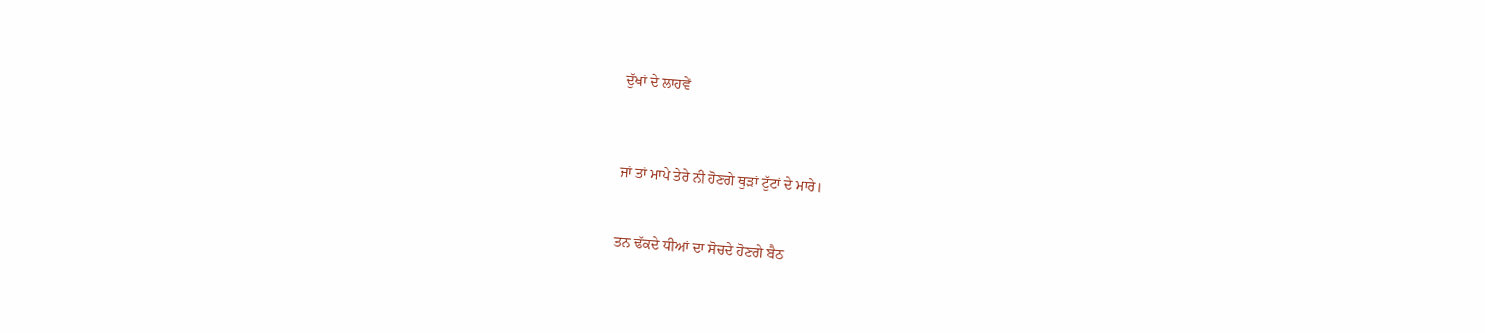ਦੁੱਖਾਂ ਦੇ ਲਾਹਵੇਂ



ਜਾਂ ਤਾਂ ਮਾਪੇ ਤੇਰੇ ਨੀ ਹੋਣਗੇ ਥੁੜਾਂ ਟੁੱਟਾਂ ਦੇ ਮਾਰੇ।


ਤਨ ਢੱਕਦੇ ਧੀਆਂ ਦਾ ਸੋਚਦੇ ਹੋਣਗੇ ਬੈਠ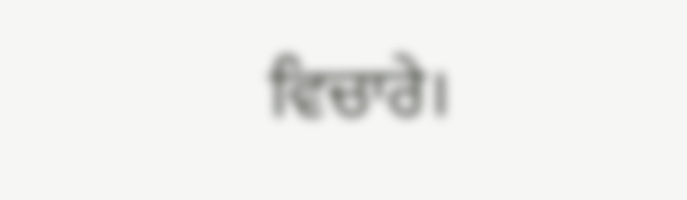ਵਿਚਾਰੇ।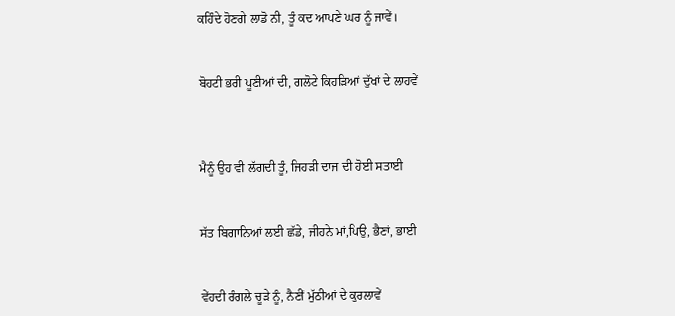ਕਹਿੰਦੇ ਹੋਣਗੇ ਲਾਡੋ ਨੀ, ਤੂੰ ਕਦ ਆਪਣੇ ਘਰ ਨੂੰ ਜਾਵੇਂ।


ਬੋਹਟੀ ਭਰੀ ਪੂਣੀਆਂ ਦੀ, ਗਲੋਟੇ ਕਿਹੜਿਆਂ ਦੁੱਖਾਂ ਦੇ ਲਾਹਵੇਂ



ਮੈਨੂੰ ਉਹ ਵੀ ਲੱਗਦੀ ਤੂੰ, ਜਿਹੜੀ ਦਾਜ ਦੀ ਹੋਈ ਸਤਾਈ


ਸੱਤ ਬਿਗਾਨਿਆਂ ਲਈ ਛੱਡੇ, ਜੀਹਨੇ ਮਾਂ,ਪਿਉ, ਭੈਣਾਂ, ਭਾਈ


ਵੇਂਹਦੀ ਰੰਗਲੇ ਚੂੜੇ ਨੂੰ, ਨੈਣੀਂ ਮੁੱਠੀਆਂ ਦੇ ਕੁਰਲਾਵੇਂ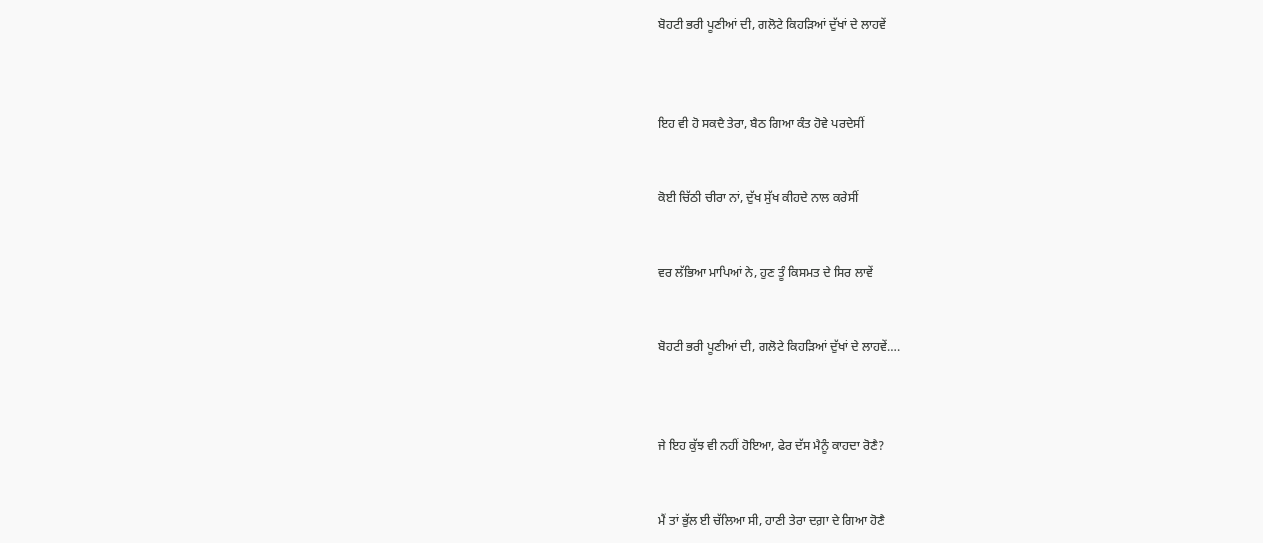ਬੋਹਟੀ ਭਰੀ ਪੂਣੀਆਂ ਦੀ, ਗਲੋਟੇ ਕਿਹੜਿਆਂ ਦੁੱਖਾਂ ਦੇ ਲਾਹਵੇਂ



ਇਹ ਵੀ ਹੋ ਸਕਦੈ ਤੇਰਾ, ਬੈਠ ਗਿਆ ਕੰਤ ਹੋਵੇ ਪਰਦੇਸੀਂ


ਕੋਈ ਚਿੱਠੀ ਚੀਰਾ ਨਾਂ, ਦੁੱਖ ਸੁੱਖ ਕੀਹਦੇ ਨਾਲ ਕਰੇਸੀਂ


ਵਰ ਲੱਭਿਆ ਮਾਪਿਆਂ ਨੇ, ਹੁਣ ਤੂੰ ਕਿਸਮਤ ਦੇ ਸਿਰ ਲਾਵੇਂ


ਬੋਹਟੀ ਭਰੀ ਪੂਣੀਆਂ ਦੀ, ਗਲੋਟੇ ਕਿਹੜਿਆਂ ਦੁੱਖਾਂ ਦੇ ਲਾਹਵੇਂ….



ਜੇ ਇਹ ਕੁੱਝ ਵੀ ਨਹੀਂ ਹੋਇਆ, ਫੇਰ ਦੱਸ ਮੈਨੂੰ ਕਾਹਦਾ ਰੋਣੈ?


ਮੈਂ ਤਾਂ ਭੁੱਲ ਈ ਚੱਲਿਆ ਸੀ, ਹਾਣੀ ਤੇਰਾ ਦਗ਼ਾ ਦੇ ਗਿਆ ਹੋਣੈ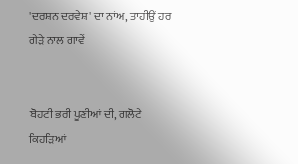'ਦਰਸ਼ਨ ਦਰਵੇਸ਼' ਦਾ ਨਾਂਅ, ਤਾਹੀਉਂ ਹਰ ਗੇੜੇ ਨਾਲ ਗਾਵੇਂ


ਬੋਹਟੀ ਭਰੀ ਪੂਣੀਆਂ ਦੀ, ਗਲੋਟੇ ਕਿਹੜਿਆਂ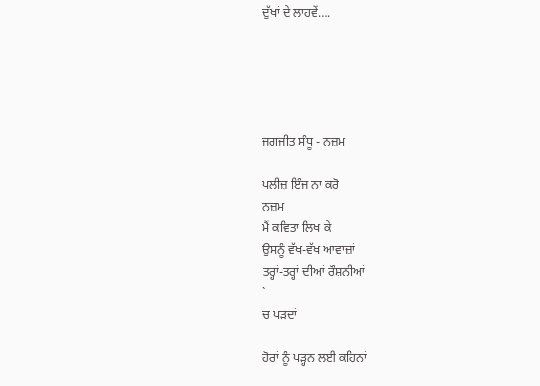ਦੁੱਖਾਂ ਦੇ ਲਾਹਵੇਂ….





ਜਗਜੀਤ ਸੰਧੂ - ਨਜ਼ਮ

ਪਲੀਜ਼ ਇੰਜ ਨਾ ਕਰੋ
ਨਜ਼ਮ
ਮੈਂ ਕਵਿਤਾ ਲਿਖ ਕੇ
ਉਸਨੂੰ ਵੱਖ-ਵੱਖ ਆਵਾਜ਼ਾਂ
ਤਰ੍ਹਾਂ-ਤਰ੍ਹਾਂ ਦੀਆਂ ਰੌਸ਼ਨੀਆਂ
`
ਚ ਪੜਦਾਂ

ਹੋਰਾਂ ਨੂੰ ਪੜ੍ਹਨ ਲਈ ਕਹਿਨਾਂ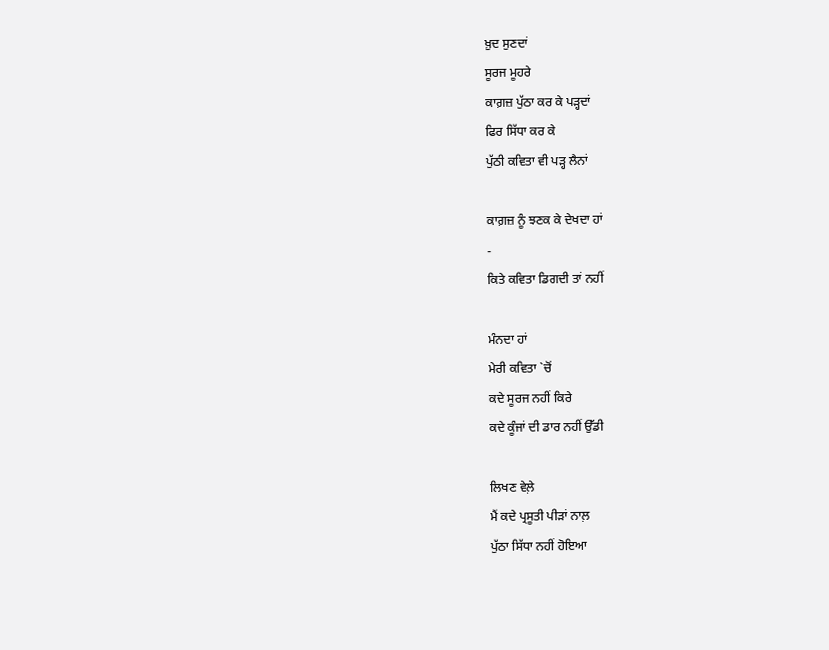ਖ਼ੁਦ ਸੁਣਦਾਂ
ਸੂਰਜ ਮੂਹਰੇ
ਕਾਗ਼ਜ਼ ਪੁੱਠਾ ਕਰ ਕੇ ਪੜ੍ਹਦਾਂ
ਫਿਰ ਸਿੱਧਾ ਕਰ ਕੇ
ਪੁੱਠੀ ਕਵਿਤਾ ਵੀ ਪੜ੍ਹ ਲੈਨਾਂ

ਕਾਗ਼ਜ਼ ਨੂੰ ਝਣਕ ਕੇ ਦੇਖਦਾ ਹਾਂ
-
ਕਿਤੇ ਕਵਿਤਾ ਡਿਗਦੀ ਤਾਂ ਨਹੀਂ

ਮੰਨਦਾ ਹਾਂ
ਮੇਰੀ ਕਵਿਤਾ `ਚੋਂ
ਕਦੇ ਸੂਰਜ ਨਹੀਂ ਕਿਰੇ
ਕਦੇ ਕੂੰਜਾਂ ਦੀ ਡਾਰ ਨਹੀਂ ਉੱਡੀ

ਲਿਖਣ ਵੇਲ਼ੇ
ਮੈਂ ਕਦੇ ਪ੍ਰਸੂਤੀ ਪੀੜਾਂ ਨਾਲ਼
ਪੁੱਠਾ ਸਿੱਧਾ ਨਹੀਂ ਹੋਇਆ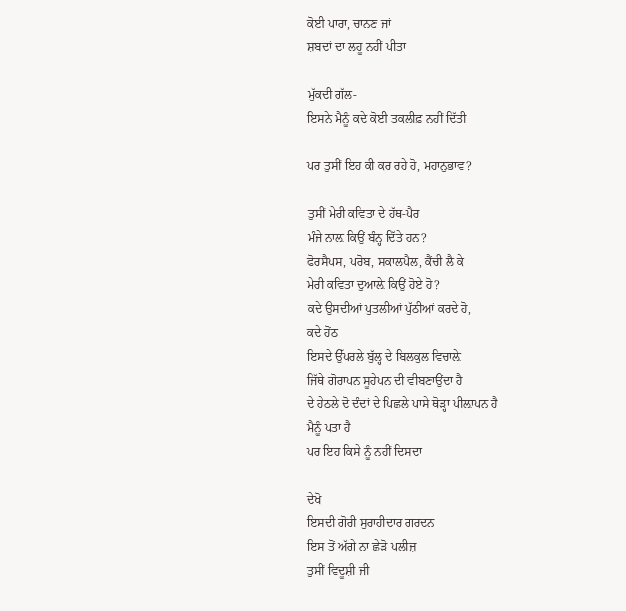ਕੋਈ ਪਾਰਾ, ਚਾਨਣ ਜਾਂ
ਸ਼ਬਦਾਂ ਦਾ ਲਹੂ ਨਹੀਂ ਪੀਤਾ

ਮੁੱਕਦੀ ਗੱਲ-
ਇਸਨੇ ਮੈਨੂੰ ਕਦੇ ਕੋਈ ਤਕਲੀਫ਼ ਨਹੀਂ ਦਿੱਤੀ

ਪਰ ਤੁਸੀਂ ਇਹ ਕੀ ਕਰ ਰਹੇ ਹੋ, ਮਹਾਨੁਭਾਵ?

ਤੁਸੀਂ ਮੇਰੀ ਕਵਿਤਾ ਦੇ ਹੱਥ-ਪੈਰ
ਮੰਜੇ ਨਾਲ਼ ਕਿਉਂ ਬੰਨ੍ਹ ਦਿੱਤੇ ਹਨ?
ਫੋਰਸੈਪਸ, ਪਰੋਬ, ਸਕਾਲਪੈਲ, ਕੈਂਚੀ ਲੈ ਕੇ
ਮੇਰੀ ਕਵਿਤਾ ਦੁਆਲ਼ੇ ਕਿਉਂ ਹੋਏ ਹੋ?
ਕਦੇ ਉਸਦੀਆਂ ਪੁਤਲੀਆਂ ਪੁੱਠੀਆਂ ਕਰਦੇ ਹੋ,
ਕਦੇ ਹੋਂਠ
ਇਸਦੇ ਉੱਪਰਲੇ ਬੁੱਲ੍ਹ ਦੇ ਬਿਲਕੁਲ ਵਿਚਾਲ਼ੇ
ਜਿੱਥੇ ਗੋਰਾਪਨ ਸੂਹੇਪਨ ਦੀ ਵੀਬਣਾਉਂਦਾ ਹੈ
ਦੇ ਹੇਠਲੇ ਦੋ ਦੰਦਾਂ ਦੇ ਪਿਛਲੇ ਪਾਸੇ ਥੋੜ੍ਹਾ ਪੀਲ਼ਾਪਨ ਹੈ
ਮੈਨੂੰ ਪਤਾ ਹੈ
ਪਰ ਇਹ ਕਿਸੇ ਨੂੰ ਨਹੀਂ ਦਿਸਦਾ

ਦੇਖੋ
ਇਸਦੀ ਗੋਰੀ ਸੁਰਾਹੀਦਾਰ ਗਰਦਨ
ਇਸ ਤੋਂ ਅੱਗੇ ਨਾ ਛੇੜੋ ਪਲੀਜ਼
ਤੁਸੀਂ ਵਿਦੂਸ਼ੀ ਜੀ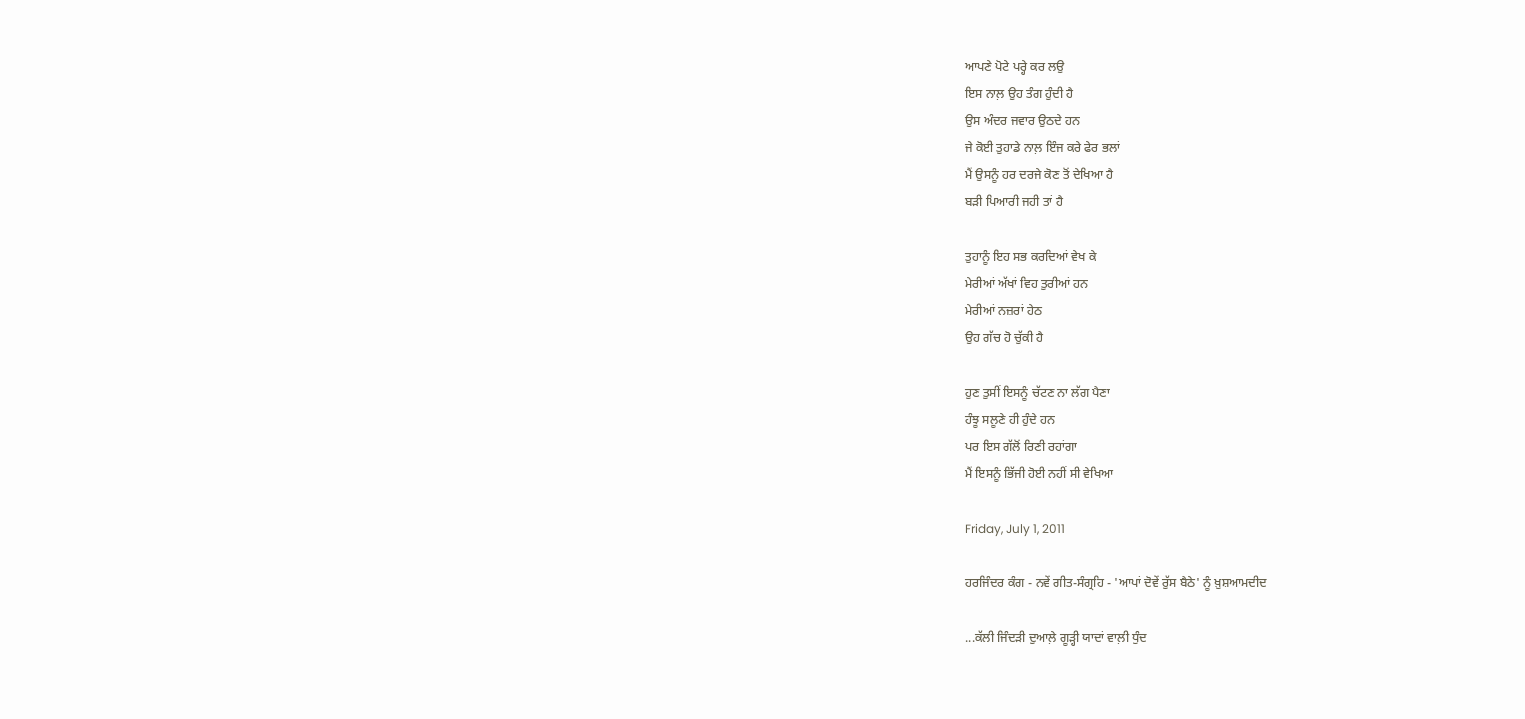ਆਪਣੇ ਪੋਟੇ ਪਰ੍ਹੇ ਕਰ ਲਉ
ਇਸ ਨਾਲ਼ ਉਹ ਤੰਗ ਹੁੰਦੀ ਹੈ
ਉਸ ਅੰਦਰ ਜਵਾਰ ਉਠਦੇ ਹਨ
ਜੇ ਕੋਈ ਤੁਹਾਡੇ ਨਾਲ਼ ਇੰਜ ਕਰੇ ਫੇਰ ਭਲਾਂ
ਮੈਂ ਉਸਨੂੰ ਹਰ ਦਰਜੇ ਕੋਣ ਤੋਂ ਦੇਖਿਆ ਹੈ
ਬੜੀ ਪਿਆਰੀ ਜਹੀ ਤਾਂ ਹੈ

ਤੁਹਾਨੂੰ ਇਹ ਸਭ ਕਰਦਿਆਂ ਵੇਖ ਕੇ
ਮੇਰੀਆਂ ਅੱਖਾਂ ਵਿਹ ਤੁਰੀਆਂ ਹਨ
ਮੇਰੀਆਂ ਨਜ਼ਰਾਂ ਹੇਠ
ਉਹ ਗੱਚ ਹੋ ਚੁੱਕੀ ਹੈ

ਹੁਣ ਤੁਸੀਂ ਇਸਨੂੰ ਚੱਟਣ ਨਾ ਲੱਗ ਪੈਣਾ
ਹੰਝੂ ਸਲੂਣੇ ਹੀ ਹੁੰਦੇ ਹਨ
ਪਰ ਇਸ ਗੱਲੋਂ ਰਿਣੀ ਰਹਾਂਗਾ
ਮੈਂ ਇਸਨੂੰ ਭਿੱਜੀ ਹੋਈ ਨਹੀਂ ਸੀ ਵੇਖਿਆ

Friday, July 1, 2011

ਹਰਜਿੰਦਰ ਕੰਗ - ਨਵੇਂ ਗੀਤ-ਸੰਗ੍ਰਹਿ - 'ਆਪਾਂ ਦੋਵੇਂ ਰੁੱਸ ਬੈਠੇ' ਨੂੰ ਖ਼ੁਸ਼ਆਮਦੀਦ

...ਕੱਲੀ ਜਿੰਦੜੀ ਦੁਆਲ਼ੇ ਗੂੜ੍ਹੀ ਯਾਦਾਂ ਵਾਲ਼ੀ ਧੁੰਦ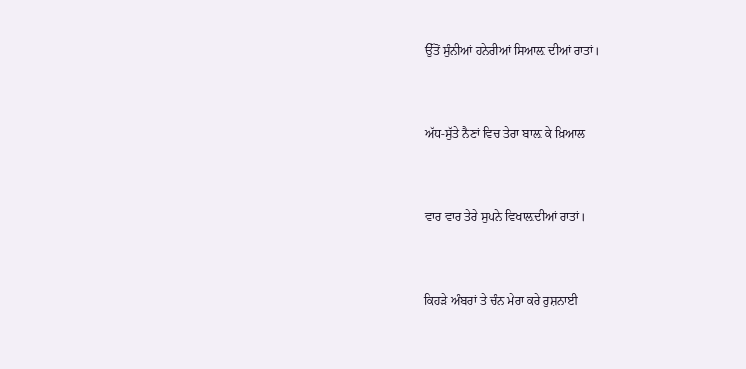ਉੱਤੋਂ ਸੁੰਨੀਆਂ ਹਨੇਰੀਆਂ ਸਿਆਲ਼ ਦੀਆਂ ਰਾਤਾਂ।


ਅੱਧ-ਸੁੱਤੇ ਨੈਣਾਂ ਵਿਚ ਤੇਰਾ ਬਾਲ਼ ਕੇ ਖ਼ਿਆਲ


ਵਾਰ ਵਾਰ ਤੇਰੇ ਸੁਪਨੇ ਵਿਖਾਲ਼ਦੀਆਂ ਰਾਤਾਂ।


ਕਿਹੜੇ ਅੰਬਰਾਂ ਤੇ ਚੰਨ ਮੇਰਾ ਕਰੇ ਰੁਸ਼ਨਾਈ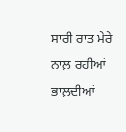ਸਾਰੀ ਰਾਤ ਮੇਰੇ ਨਾਲ਼ ਰਹੀਆਂ ਭਾਲ਼ਦੀਆਂ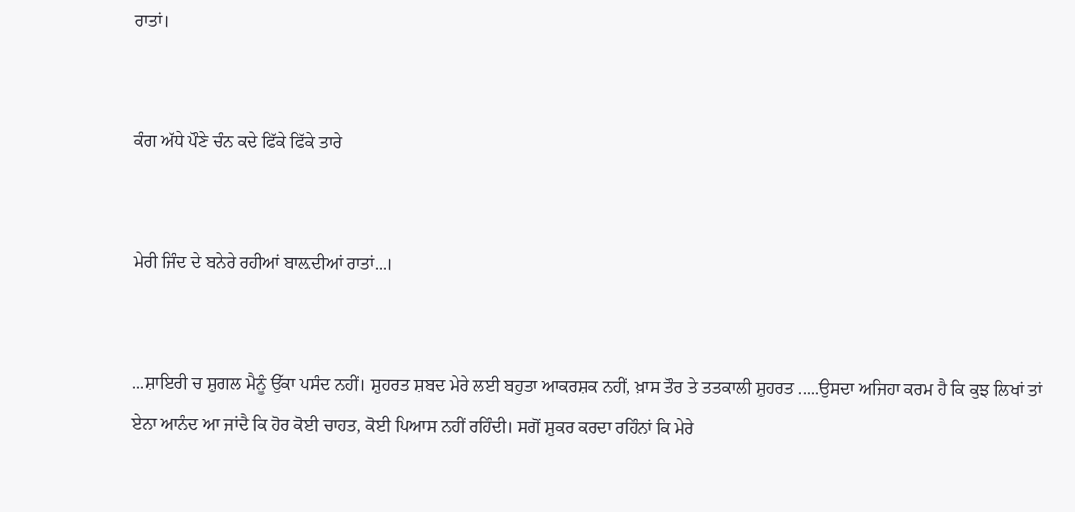ਰਾਤਾਂ।


ਕੰਗ ਅੱਧੇ ਪੌਣੇ ਚੰਨ ਕਦੇ ਫਿੱਕੇ ਫਿੱਕੇ ਤਾਰੇ


ਮੇਰੀ ਜਿੰਦ ਦੇ ਬਨੇਰੇ ਰਹੀਆਂ ਬਾਲ਼ਦੀਆਂ ਰਾਤਾਂ...।


...ਸ਼ਾਇਰੀ ਚ ਸ਼ੁਗਲ ਮੈਨੂੰ ਉੱਕਾ ਪਸੰਦ ਨਹੀਂ। ਸ਼ੁਹਰਤ ਸ਼ਬਦ ਮੇਰੇ ਲਈ ਬਹੁਤਾ ਆਕਰਸ਼ਕ ਨਹੀਂ, ਖ਼ਾਸ ਤੌਰ ਤੇ ਤਤਕਾਲੀ ਸ਼ੁਹਰਤ .....ਉਸਦਾ ਅਜਿਹਾ ਕਰਮ ਹੈ ਕਿ ਕੁਝ ਲਿਖਾਂ ਤਾਂ ਏਨਾ ਆਨੰਦ ਆ ਜਾਂਦੈ ਕਿ ਹੋਰ ਕੋਈ ਚਾਹਤ, ਕੋਈ ਪਿਆਸ ਨਹੀਂ ਰਹਿੰਦੀ। ਸਗੋਂ ਸ਼ੁਕਰ ਕਰਦਾ ਰਹਿੰਨਾਂ ਕਿ ਮੇਰੇ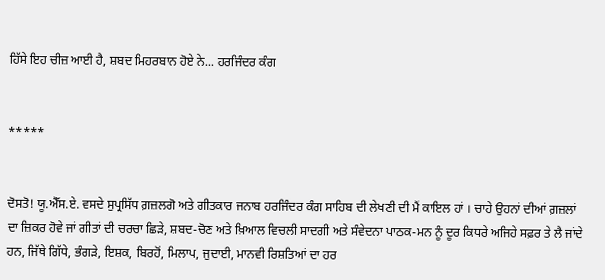ਹਿੱਸੇ ਇਹ ਚੀਜ਼ ਆਈ ਹੈ, ਸ਼ਬਦ ਮਿਹਰਬਾਨ ਹੋਏ ਨੇ... ਹਰਜਿੰਦਰ ਕੰਗ


*****


ਦੋਸਤੋ! ਯੂ.ਐੱਸ.ਏ. ਵਸਦੇ ਸੁਪ੍ਰਸਿੱਧ ਗ਼ਜ਼ਲਗੋ ਅਤੇ ਗੀਤਕਾਰ ਜਨਾਬ ਹਰਜਿੰਦਰ ਕੰਗ ਸਾਹਿਬ ਦੀ ਲੇਖਣੀ ਦੀ ਮੈਂ ਕਾਇਲ ਹਾਂ । ਚਾਹੇ ਉਹਨਾਂ ਦੀਆਂ ਗ਼ਜ਼ਲਾਂ ਦਾ ਜ਼ਿਕਰ ਹੋਵੇ ਜਾਂ ਗੀਤਾਂ ਦੀ ਚਰਚਾ ਛਿੜੇ, ਸ਼ਬਦ-ਚੋਣ ਅਤੇ ਖ਼ਿਆਲ ਵਿਚਲੀ ਸਾਦਗੀ ਅਤੇ ਸੰਵੇਦਨਾ ਪਾਠਕ-ਮਨ ਨੂੰ ਦੂਰ ਕਿਧਰੇ ਅਜਿਹੇ ਸਫ਼ਰ ਤੇ ਲੈ ਜਾਂਦੇ ਹਨ, ਜਿੱਥੇ ਗਿੱਧੇ, ਭੰਗੜੇ, ਇਸ਼ਕ, ਬਿਰਹੋਂ, ਮਿਲਾਪ, ਜੁਦਾਈ, ਮਾਨਵੀ ਰਿਸ਼ਤਿਆਂ ਦਾ ਹਰ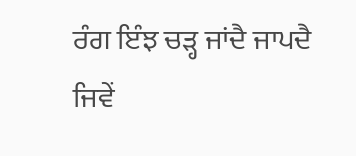ਰੰਗ ਇੰਝ ਚੜ੍ਹ ਜਾਂਦੈ ਜਾਪਦੈ ਜਿਵੇਂ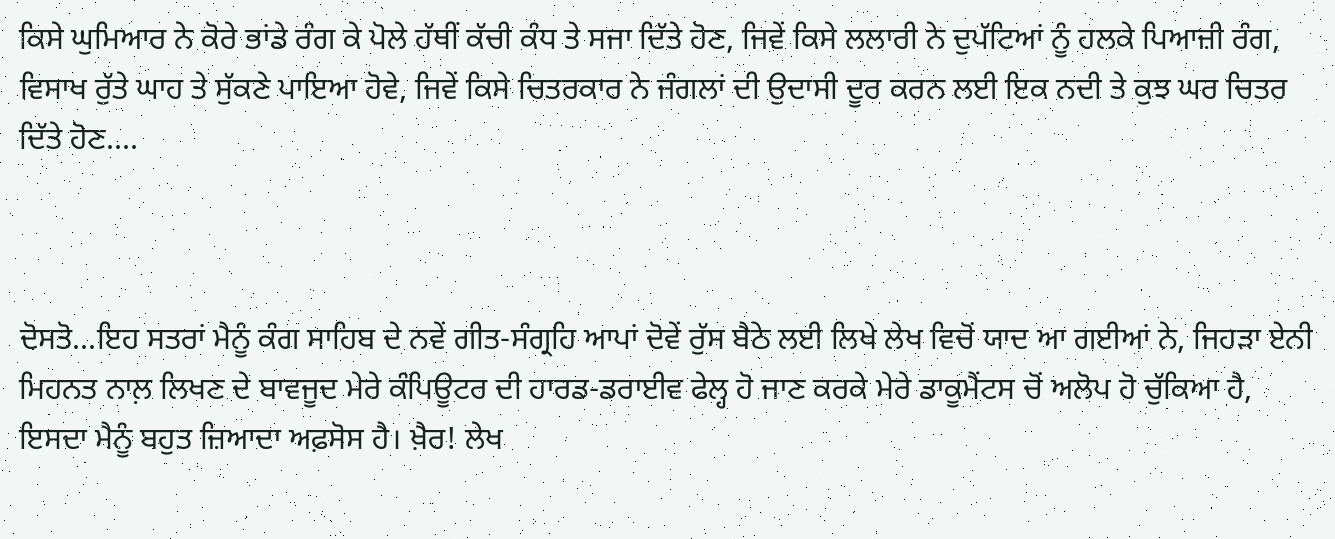ਕਿਸੇ ਘੁਮਿਆਰ ਨੇ ਕੋਰੇ ਭਾਂਡੇ ਰੰਗ ਕੇ ਪੋਲੇ ਹੱਥੀਂ ਕੱਚੀ ਕੰਧ ਤੇ ਸਜਾ ਦਿੱਤੇ ਹੋਣ, ਜਿਵੇਂ ਕਿਸੇ ਲਲਾਰੀ ਨੇ ਦੁਪੱਟਿਆਂ ਨੂੰ ਹਲਕੇ ਪਿਆਜ਼ੀ ਰੰਗ, ਵਿਸਾਖ ਰੁੱਤੇ ਘਾਹ ਤੇ ਸੁੱਕਣੇ ਪਾਇਆ ਹੋਵੇ, ਜਿਵੇਂ ਕਿਸੇ ਚਿਤਰਕਾਰ ਨੇ ਜੰਗਲਾਂ ਦੀ ਉਦਾਸੀ ਦੂਰ ਕਰਨ ਲਈ ਇਕ ਨਦੀ ਤੇ ਕੁਝ ਘਰ ਚਿਤਰ ਦਿੱਤੇ ਹੋਣ....



ਦੋਸਤੋ...ਇਹ ਸਤਰਾਂ ਮੈਨੂੰ ਕੰਗ ਸਾਹਿਬ ਦੇ ਨਵੇਂ ਗੀਤ-ਸੰਗ੍ਰਹਿ ਆਪਾਂ ਦੋਵੇਂ ਰੁੱਸ ਬੈਠੇ ਲਈ ਲਿਖੇ ਲੇਖ ਵਿਚੋਂ ਯਾਦ ਆ ਗਈਆਂ ਨੇ, ਜਿਹੜਾ ਏਨੀ ਮਿਹਨਤ ਨਾਲ਼ ਲਿਖਣ ਦੇ ਬਾਵਜੂਦ ਮੇਰੇ ਕੰਪਿਊਟਰ ਦੀ ਹਾਰਡ-ਡਰਾਈਵ ਫੇਲ੍ਹ ਹੋ ਜਾਣ ਕਰਕੇ ਮੇਰੇ ਡਾਕੂਮੈਂਟਸ ਚੋਂ ਅਲੋਪ ਹੋ ਚੁੱਕਿਆ ਹੈ, ਇਸਦਾ ਮੈਨੂੰ ਬਹੁਤ ਜ਼ਿਆਦਾ ਅਫ਼ਸੋਸ ਹੈ। ਖ਼ੈਰ! ਲੇਖ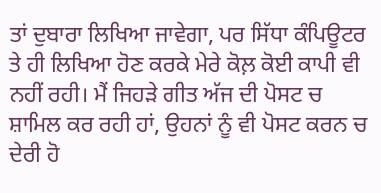ਤਾਂ ਦੁਬਾਰਾ ਲਿਖਿਆ ਜਾਵੇਗਾ, ਪਰ ਸਿੱਧਾ ਕੰਪਿਊਟਰ ਤੇ ਹੀ ਲਿਖਿਆ ਹੋਣ ਕਰਕੇ ਮੇਰੇ ਕੋਲ਼ ਕੋਈ ਕਾਪੀ ਵੀ ਨਹੀਂ ਰਹੀ। ਮੈਂ ਜਿਹੜੇ ਗੀਤ ਅੱਜ ਦੀ ਪੋਸਟ ਚ ਸ਼ਾਮਿਲ ਕਰ ਰਹੀ ਹਾਂ, ਉਹਨਾਂ ਨੂੰ ਵੀ ਪੋਸਟ ਕਰਨ ਚ ਦੇਰੀ ਹੋ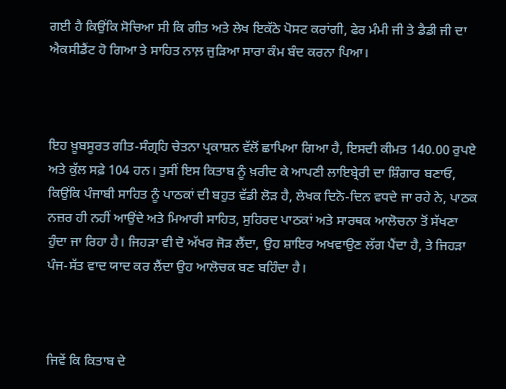ਗਈ ਹੈ ਕਿਉਂਕਿ ਸੋਚਿਆ ਸੀ ਕਿ ਗੀਤ ਅਤੇ ਲੇਖ ਇਕੱਠੇ ਪੋਸਟ ਕਰਾਂਗੀ, ਫੇਰ ਮੰਮੀ ਜੀ ਤੇ ਡੈਡੀ ਜੀ ਦਾ ਐਕਸੀਡੈਂਟ ਹੋ ਗਿਆ ਤੇ ਸਾਹਿਤ ਨਾਲ਼ ਜੁੜਿਆ ਸਾਰਾ ਕੰਮ ਬੰਦ ਕਰਨਾ ਪਿਆ।



ਇਹ ਖ਼ੂਬਸੂਰਤ ਗੀਤ-ਸੰਗ੍ਰਹਿ ਚੇਤਨਾ ਪ੍ਰਕਾਸ਼ਨ ਵੱਲੋਂ ਛਾਪਿਆ ਗਿਆ ਹੈ, ਇਸਦੀ ਕੀਮਤ 140.00 ਰੁਪਏ ਅਤੇ ਕੁੱਲ ਸਫ਼ੇ 104 ਹਨ। ਤੁਸੀਂ ਇਸ ਕਿਤਾਬ ਨੂੰ ਖ਼ਰੀਦ ਕੇ ਆਪਣੀ ਲਾਇਬ੍ਰੇਰੀ ਦਾ ਸ਼ਿੰਗਾਰ ਬਣਾਓ, ਕਿਉਂਕਿ ਪੰਜਾਬੀ ਸਾਹਿਤ ਨੂੰ ਪਾਠਕਾਂ ਦੀ ਬਹੁਤ ਵੱਡੀ ਲੋੜ ਹੈ, ਲੇਖਕ ਦਿਨੋ-ਦਿਨ ਵਧਦੇ ਜਾ ਰਹੇ ਨੇ, ਪਾਠਕ ਨਜ਼ਰ ਹੀ ਨਹੀਂ ਆਉਂਦੇ ਅਤੇ ਮਿਆਰੀ ਸਾਹਿਤ, ਸੁਹਿਰਦ ਪਾਠਕਾਂ ਅਤੇ ਸਾਰਥਕ ਆਲੋਚਨਾ ਤੋਂ ਸੱਖਣਾ ਹੁੰਦਾ ਜਾ ਰਿਹਾ ਹੈ। ਜਿਹੜਾ ਵੀ ਦੋ ਅੱਖਰ ਜੋੜ ਲੈਂਦਾ, ਉਹ ਸ਼ਾਇਰ ਅਖਵਾਉਣ ਲੱਗ ਪੈਂਦਾ ਹੈ, ਤੇ ਜਿਹੜਾ ਪੰਜ-ਸੱਤ ਵਾਦ ਯਾਦ ਕਰ ਲੈਂਦਾ ਉਹ ਆਲੋਚਕ ਬਣ ਬਹਿੰਦਾ ਹੈ।



ਜਿਵੇਂ ਕਿ ਕਿਤਾਬ ਦੇ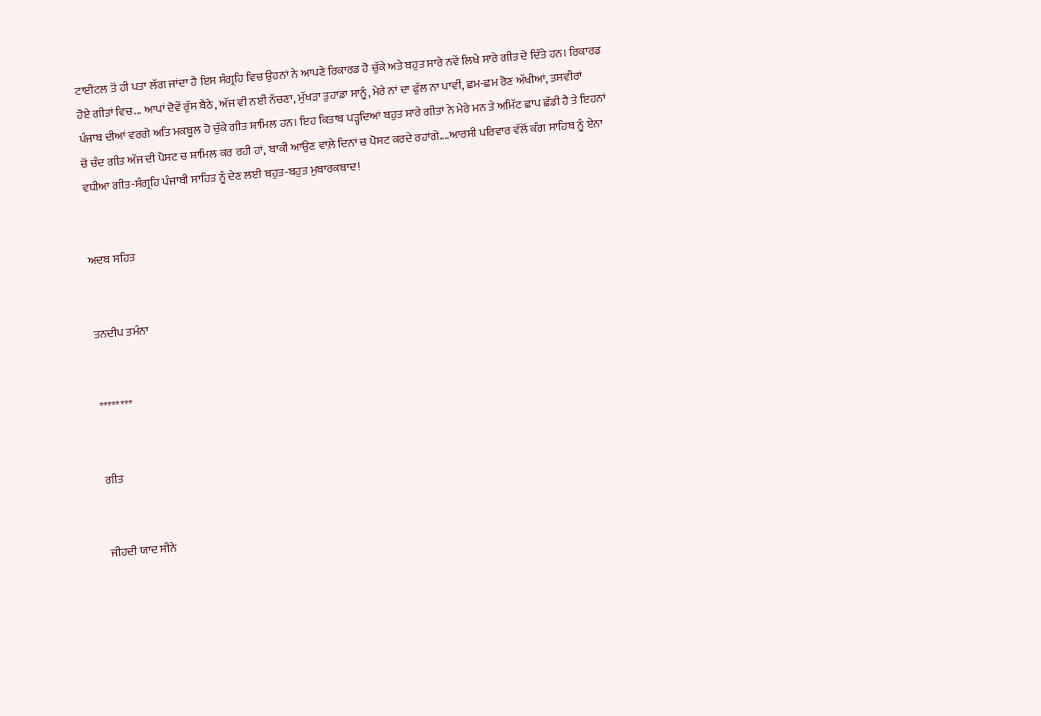ਟਾਈਟਲ ਤੋਂ ਹੀ ਪਤਾ ਲੱਗ ਜਾਂਦਾ ਹੈ ਇਸ ਸੰਗ੍ਰਹਿ ਵਿਚ ਉਹਨਾਂ ਨੇ ਆਪਣੇ ਰਿਕਾਰਡ ਹੋ ਚੁੱਕੇ ਅਤੇ ਬਹੁਤ ਸਾਰੇ ਨਵੇਂ ਲਿਖੇ ਸਾਰੇ ਗੀਤ ਦੇ ਦਿੱਤੇ ਹਨ। ਰਿਕਾਰਡ ਹੋਏ ਗੀਤਾਂ ਵਿਚ... ਆਪਾਂ ਦੋਵੇਂ ਰੁੱਸ ਬੈਠੇ, ਅੱਜ ਵੀ ਨਈਂ ਨੱਚਣਾ, ਮੁੱਖੜਾ ਤੁਹਾਡਾ ਸਾਨੂੰ, ਮੇਰੇ ਨਾਂ ਦਾ ਫੁੱਲ ਨਾ ਪਾਵੀਂ, ਛਮ-ਛਮ ਰੋਣ ਅੱਖੀਆਂ, ਤਸਵੀਰਾਂ ਪੰਜਾਬ ਦੀਆਂ ਵਰਗੇ ਅਤਿ ਮਕਬੂਲ ਹੋ ਚੁੱਕੇ ਗੀਤ ਸ਼ਾਮਿਲ ਹਨ। ਇਹ ਕਿਤਾਬ ਪੜ੍ਹਦਿਆਂ ਬਹੁਤ ਸਾਰੇ ਗੀਤਾਂ ਨੇ ਮੇਰੇ ਮਨ ਤੇ ਅਮਿੱਟ ਛਾਪ ਛੱਡੀ ਹੈ ਤੇ ਇਹਨਾਂ ਚੋਂ ਚੰਦ ਗੀਤ ਅੱਜ ਦੀ ਪੋਸਟ ਚ ਸ਼ਾਮਿਲ ਕਰ ਰਹੀ ਹਾਂ, ਬਾਕੀ ਆਉਣ ਵਾਲ਼ੇ ਦਿਨਾਂ ਚ ਪੋਸਟ ਕਰਦੇ ਰਹਾਂਗੇ....ਆਰਸੀ ਪਰਿਵਾਰ ਵੱਲੋਂ ਕੰਗ ਸਾਹਿਬ ਨੂੰ ਏਨਾ ਵਧੀਆ ਗੀਤ-ਸੰਗ੍ਰਹਿ ਪੰਜਾਬੀ ਸਾਹਿਤ ਨੂੰ ਦੇਣ ਲਈ ਬਹੁਤ-ਬਹੁਤ ਮੁਬਾਰਕਬਾਦ!


ਅਦਬ ਸਹਿਤ


ਤਨਦੀਪ ਤਮੰਨਾ


********


ਗੀਤ


ਜੀਹਦੀ ਯਾਦ ਸੀਨੇ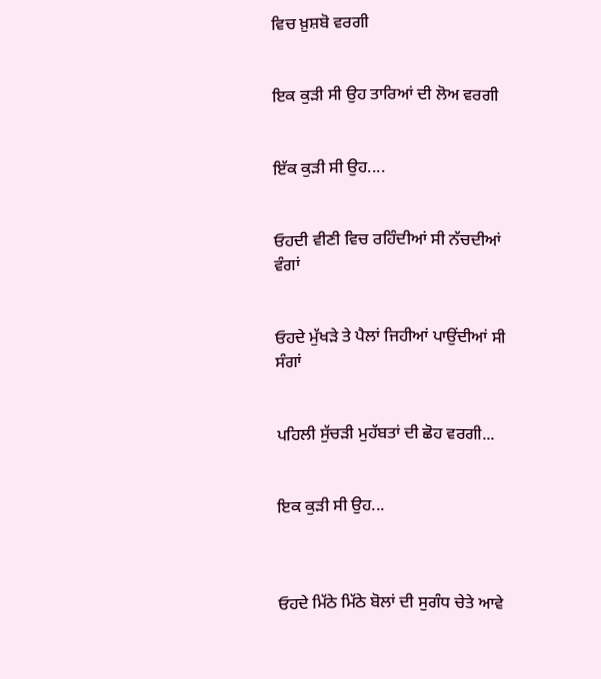ਵਿਚ ਖ਼ੁਸ਼ਬੋ ਵਰਗੀ


ਇਕ ਕੁੜੀ ਸੀ ਉਹ ਤਾਰਿਆਂ ਦੀ ਲੋਅ ਵਰਗੀ


ਇੱਕ ਕੁੜੀ ਸੀ ਉਹ....


ਓਹਦੀ ਵੀਣੀ ਵਿਚ ਰਹਿੰਦੀਆਂ ਸੀ ਨੱਚਦੀਆਂ ਵੰਗਾਂ


ਓਹਦੇ ਮੁੱਖੜੇ ਤੇ ਪੈਲਾਂ ਜਿਹੀਆਂ ਪਾਉਂਦੀਆਂ ਸੀ ਸੰਗਾਂ


ਪਹਿਲੀ ਸੁੱਚੜੀ ਮੁਹੱਬਤਾਂ ਦੀ ਛੋਹ ਵਰਗੀ...


ਇਕ ਕੁੜੀ ਸੀ ਉਹ...



ਓਹਦੇ ਮਿੱਠੇ ਮਿੱਠੇ ਬੋਲਾਂ ਦੀ ਸੁਗੰਧ ਚੇਤੇ ਆਵੇ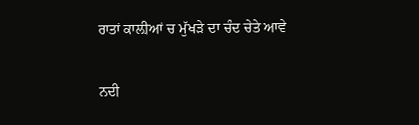ਰਾਤਾਂ ਕਾਲ਼ੀਆਂ ਚ ਮੁੱਖੜੇ ਦਾ ਚੰਦ ਚੇਤੇ ਆਵੇ


ਨਦੀ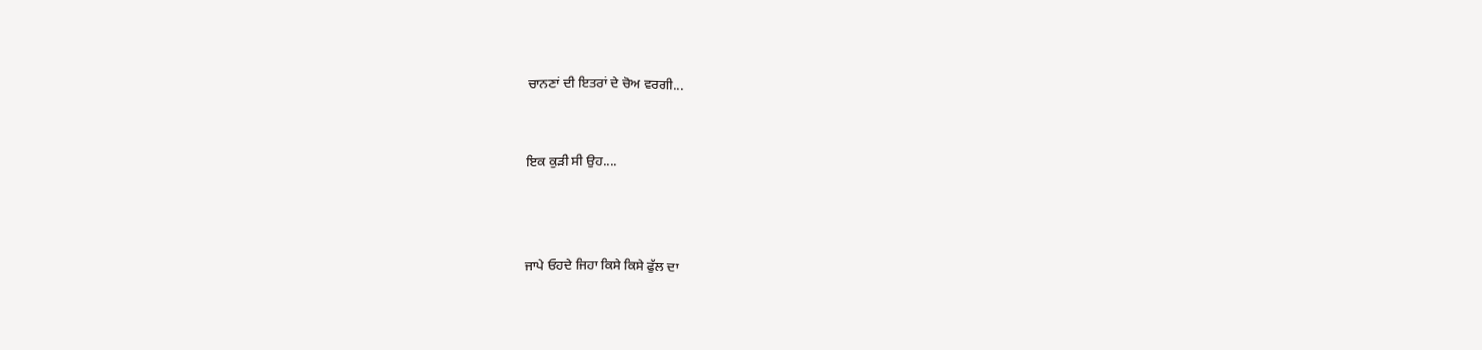ਚਾਨਣਾਂ ਦੀ ਇਤਰਾਂ ਦੇ ਚੋਅ ਵਰਗੀ...


ਇਕ ਕੁੜੀ ਸੀ ਉਹ....



ਜਾਪੇ ਓਹਦੇ ਜਿਹਾ ਕਿਸੇ ਕਿਸੇ ਫੁੱਲ ਦਾ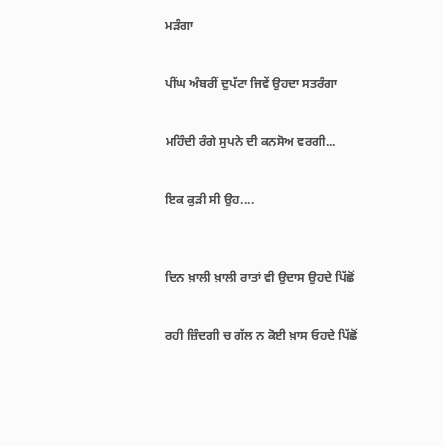ਮੜੰਗਾ


ਪੀਂਘ ਅੰਬਰੀਂ ਦੁਪੱਟਾ ਜਿਵੇਂ ਉਹਦਾ ਸਤਰੰਗਾ


ਮਹਿੰਦੀ ਰੰਗੇ ਸੁਪਨੇ ਦੀ ਕਨਸੋਅ ਵਰਗੀ...


ਇਕ ਕੁੜੀ ਸੀ ਉਹ....



ਦਿਨ ਖ਼ਾਲੀ ਖ਼ਾਲੀ ਰਾਤਾਂ ਵੀ ਉਦਾਸ ਉਹਦੇ ਪਿੱਛੋਂ


ਰਹੀ ਜ਼ਿੰਦਗੀ ਚ ਗੱਲ ਨ ਕੋਈ ਖ਼ਾਸ ਓਹਦੇ ਪਿੱਛੋਂ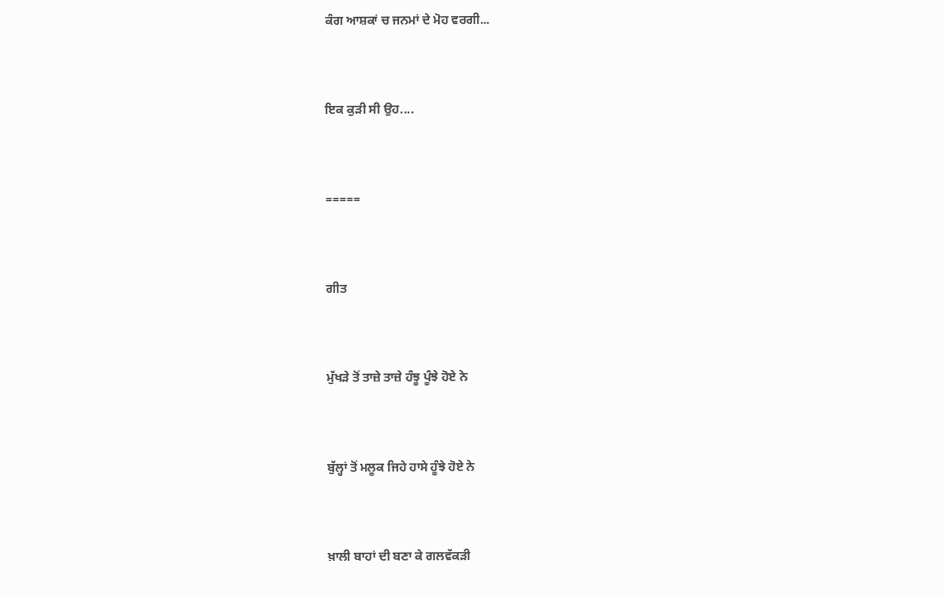ਕੰਗ ਆਸ਼ਕਾਂ ਚ ਜਨਮਾਂ ਦੇ ਮੋਹ ਵਰਗੀ...


ਇਕ ਕੁੜੀ ਸੀ ਉਹ....


=====


ਗੀਤ


ਮੁੱਖੜੇ ਤੋਂ ਤਾਜ਼ੇ ਤਾਜ਼ੇ ਹੰਝੂ ਪੂੰਝੇ ਹੋਏ ਨੇ


ਬੁੱਲ੍ਹਾਂ ਤੋਂ ਮਲੂਕ ਜਿਹੇ ਹਾਸੇ ਹੂੰਝੇ ਹੋਏ ਨੇ


ਖ਼ਾਲੀ ਬਾਹਾਂ ਦੀ ਬਣਾ ਕੇ ਗਲਵੱਕੜੀ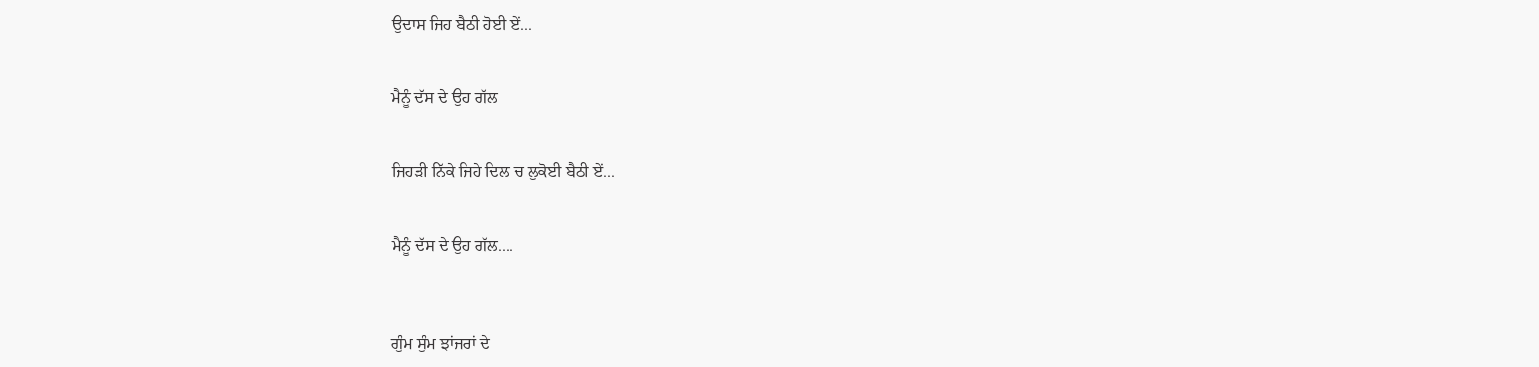ਉਦਾਸ ਜਿਹ ਬੈਠੀ ਹੋਈ ਏਂ...


ਮੈਨੂੰ ਦੱਸ ਦੇ ਉਹ ਗੱਲ


ਜਿਹੜੀ ਨਿੱਕੇ ਜਿਹੇ ਦਿਲ ਚ ਲੁਕੋਈ ਬੈਠੀ ਏਂ...


ਮੈਨੂੰ ਦੱਸ ਦੇ ਉਹ ਗੱਲ....



ਗੁੰਮ ਸੁੰਮ ਝਾਂਜਰਾਂ ਦੇ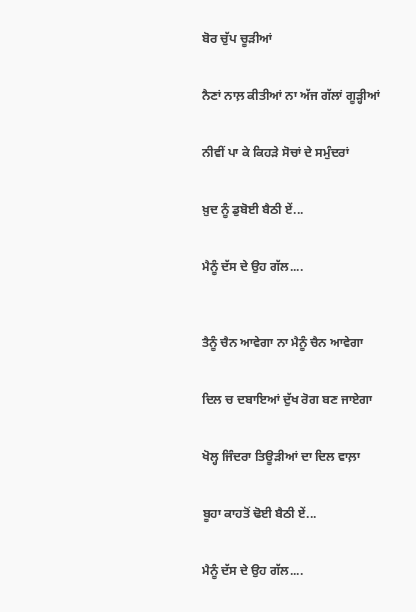ਬੋਰ ਚੁੱਪ ਚੂੜੀਆਂ


ਨੈਣਾਂ ਨਾਲ਼ ਕੀਤੀਆਂ ਨਾ ਅੱਜ ਗੱਲਾਂ ਗੂੜ੍ਹੀਆਂ


ਨੀਵੀਂ ਪਾ ਕੇ ਕਿਹੜੇ ਸੋਚਾਂ ਦੇ ਸਮੁੰਦਰਾਂ


ਖ਼ੁਦ ਨੂੰ ਡੁਬੋਈ ਬੈਠੀ ਏਂ...


ਮੈਨੂੰ ਦੱਸ ਦੇ ਉਹ ਗੱਲ....



ਤੈਨੂੰ ਚੈਨ ਆਵੇਗਾ ਨਾ ਮੈਨੂੰ ਚੈਨ ਆਵੇਗਾ


ਦਿਲ ਚ ਦਬਾਇਆਂ ਦੁੱਖ ਰੋਗ ਬਣ ਜਾਏਗਾ


ਖੋਲ੍ਹ ਜਿੰਦਰਾ ਤਿਊੜੀਆਂ ਦਾ ਦਿਲ ਵਾਲ਼ਾ


ਬੂਹਾ ਕਾਹਤੋਂ ਢੋਈ ਬੈਠੀ ਏਂ...


ਮੈਨੂੰ ਦੱਸ ਦੇ ਉਹ ਗੱਲ....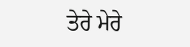ਤੇਰੇ ਮੇਰੇ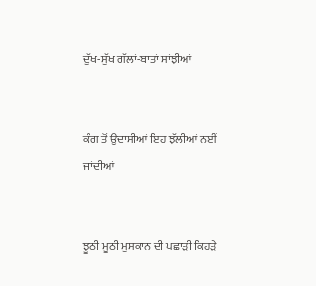ਦੁੱਖ-ਸੁੱਖ ਗੱਲਾਂ-ਬਾਤਾਂ ਸਾਂਝੀਆਂ


ਕੰਗ ਤੋਂ ਉਦਾਸੀਆਂ ਇਹ ਝੱਲੀਆਂ ਨਈਂ ਜਾਂਦੀਆਂ


ਝੂਠੀ ਮੂਠੀ ਮੁਸਕਾਨ ਦੀ ਪਛਾੜੀ ਕਿਹੜੇ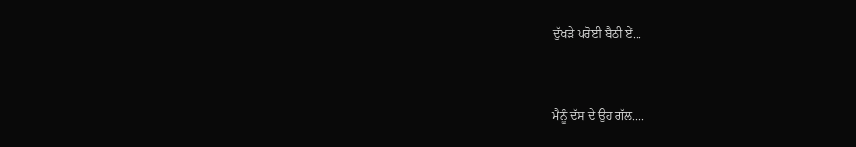ਦੁੱਖੜੇ ਪਰੋਈ ਬੈਠੀ ਏਂ...


ਮੈਨੂੰ ਦੱਸ ਦੇ ਉਹ ਗੱਲ....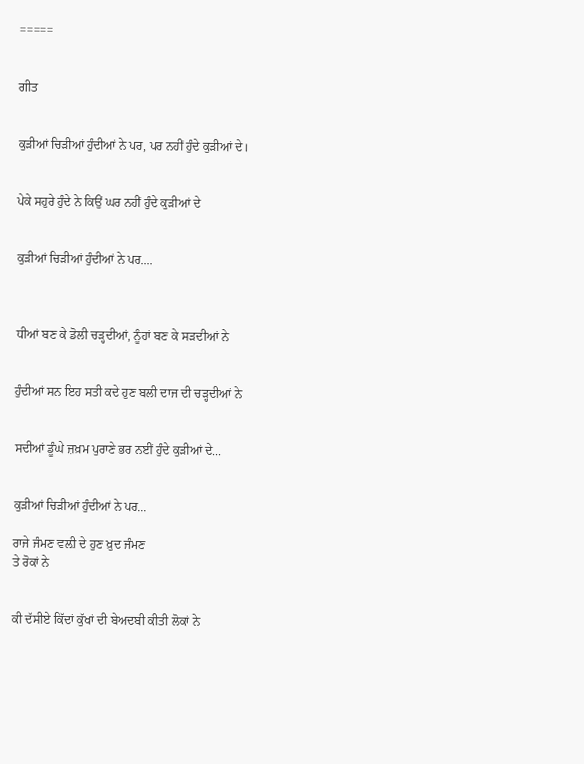=====


ਗੀਤ


ਕੁੜੀਆਂ ਚਿੜੀਆਂ ਹੁੰਦੀਆਂ ਨੇ ਪਰ, ਪਰ ਨਹੀਂ ਹੁੰਦੇ ਕੁੜੀਆਂ ਦੇ।


ਪੇਕੇ ਸਹੁਰੇ ਹੁੰਦੇ ਨੇ ਕਿਉਂ ਘਰ ਨਹੀਂ ਹੁੰਦੇ ਕੁੜੀਆਂ ਦੇ


ਕੁੜੀਆਂ ਚਿੜੀਆਂ ਹੁੰਦੀਆਂ ਨੇ ਪਰ....



ਧੀਆਂ ਬਣ ਕੇ ਡੋਲੀ ਚੜ੍ਹਦੀਆਂ, ਨੂੰਹਾਂ ਬਣ ਕੇ ਸੜਦੀਆਂ ਨੇ


ਹੁੰਦੀਆਂ ਸਨ ਇਹ ਸਤੀ ਕਦੇ ਹੁਣ ਬਲੀ ਦਾਜ ਦੀ ਚੜ੍ਹਦੀਆਂ ਨੇ


ਸਦੀਆਂ ਡੂੰਘੇ ਜ਼ਖ਼ਮ ਪੁਰਾਣੇ ਭਰ ਨਈਂ ਹੁੰਦੇ ਕੁੜੀਆਂ ਦੇ...


ਕੁੜੀਆਂ ਚਿੜੀਆਂ ਹੁੰਦੀਆਂ ਨੇ ਪਰ...

ਰਾਜੇ ਜੰਮਣ ਵਲ਼ੀ ਦੇ ਹੁਣ ਖ਼ੁਦ ਜੰਮਣ
ਤੇ ਰੋਕਾਂ ਨੇ


ਕੀ ਦੱਸੀਏ ਕਿੱਦਾਂ ਕੁੱਖਾਂ ਦੀ ਬੇਅਦਬੀ ਕੀਤੀ ਲੋਕਾਂ ਨੇ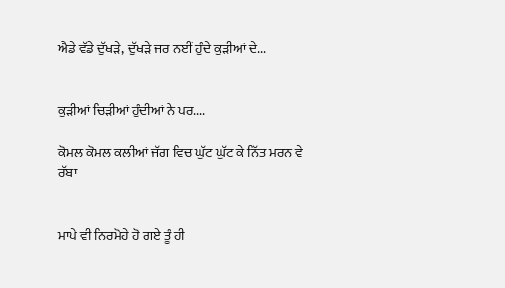ਐਡੇ ਵੱਡੇ ਦੁੱਖੜੇ, ਦੁੱਖੜੇ ਜਰ ਨਈਂ ਹੁੰਦੇ ਕੁੜੀਆਂ ਦੇ...


ਕੁੜੀਆਂ ਚਿੜੀਆਂ ਹੁੰਦੀਆਂ ਨੇ ਪਰ....

ਕੋਮਲ ਕੋਮਲ ਕਲੀਆਂ ਜੱਗ ਵਿਚ ਘੁੱਟ ਘੁੱਟ ਕੇ ਨਿੱਤ ਮਰਨ ਵੇ ਰੱਬਾ


ਮਾਪੇ ਵੀ ਨਿਰਮੋਹੇ ਹੋ ਗਏ ਤੂੰ ਹੀ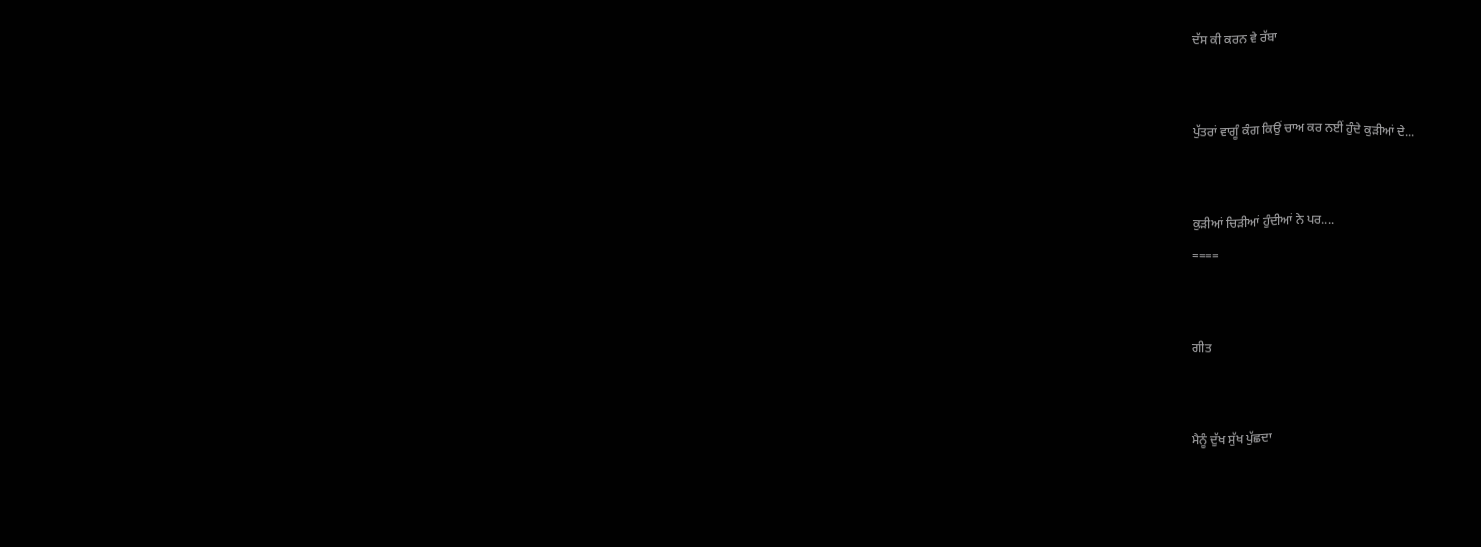ਦੱਸ ਕੀ ਕਰਨ ਵੇ ਰੱਬਾ


ਪੁੱਤਰਾਂ ਵਾਗੂੰ ਕੰਗ ਕਿਉਂ ਚਾਅ ਕਰ ਨਈਂ ਹੁੰਦੇ ਕੁੜੀਆਂ ਦੇ...


ਕੁੜੀਆਂ ਚਿੜੀਆਂ ਹੁੰਦੀਆਂ ਨੇ ਪਰ....
====


ਗੀਤ


ਮੈਨੂੰ ਦੁੱਖ ਸੁੱਖ ਪੁੱਛਦਾ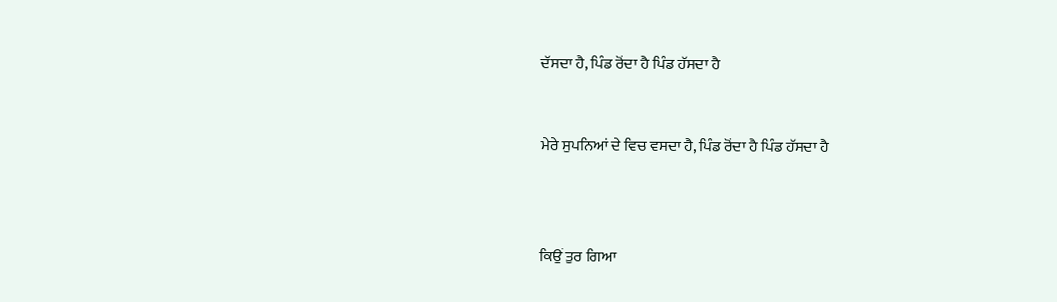ਦੱਸਦਾ ਹੈ, ਪਿੰਡ ਰੋਂਦਾ ਹੈ ਪਿੰਡ ਹੱਸਦਾ ਹੈ


ਮੇਰੇ ਸੁਪਨਿਆਂ ਦੇ ਵਿਚ ਵਸਦਾ ਹੈ, ਪਿੰਡ ਰੋਂਦਾ ਹੈ ਪਿੰਡ ਹੱਸਦਾ ਹੈ



ਕਿਉਂ ਤੁਰ ਗਿਆ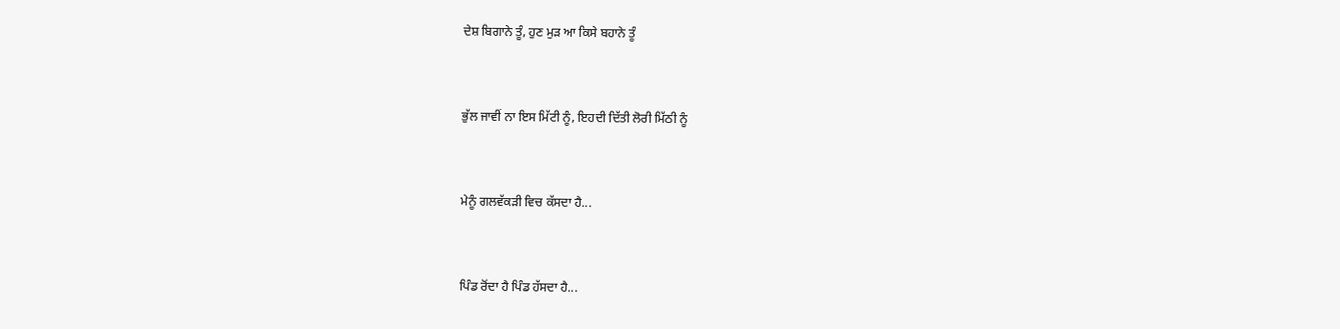ਦੇਸ਼ ਬਿਗਾਨੇ ਤੂੰ, ਹੁਣ ਮੁੜ ਆ ਕਿਸੇ ਬਹਾਨੇ ਤੂੰ


ਭੁੱਲ ਜਾਵੀਂ ਨਾ ਇਸ ਮਿੱਟੀ ਨੂੰ, ਇਹਦੀ ਦਿੱਤੀ ਲੋਰੀ ਮਿੱਠੀ ਨੂੰ


ਮੇਨੂੰ ਗਲਵੱਕੜੀ ਵਿਚ ਕੱਸਦਾ ਹੈ...


ਪਿੰਡ ਰੋਂਦਾ ਹੈ ਪਿੰਡ ਹੱਸਦਾ ਹੈ...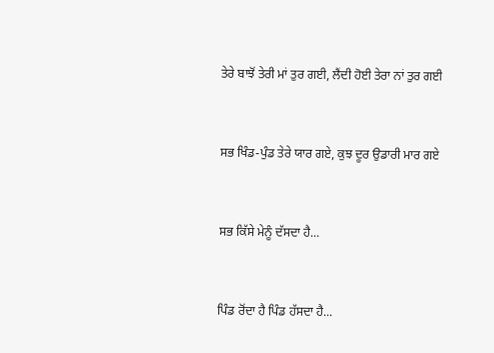ਤੇਰੇ ਬਾਝੋਂ ਤੇਰੀ ਮਾਂ ਤੁਰ ਗਈ, ਲੈਂਦੀ ਹੋਈ ਤੇਰਾ ਨਾਂ ਤੁਰ ਗਈ


ਸਭ ਖਿੰਡ-ਪੁੰਡ ਤੇਰੇ ਯਾਰ ਗਏ, ਕੁਝ ਦੂਰ ਉਡਾਰੀ ਮਾਰ ਗਏ


ਸਭ ਕਿੱਸੇ ਮੇਨੂੰ ਦੱਸਦਾ ਹੈ...


ਪਿੰਡ ਰੋਂਦਾ ਹੈ ਪਿੰਡ ਹੱਸਦਾ ਹੈ...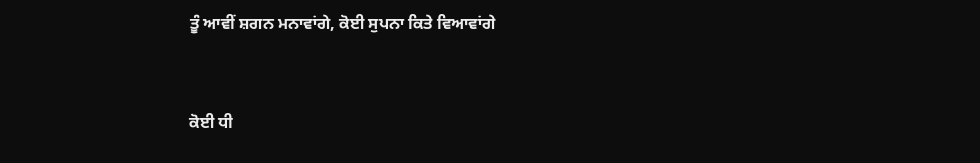ਤੂੰ ਆਵੀਂ ਸ਼ਗਨ ਮਨਾਵਾਂਗੇ, ਕੋਈ ਸੁਪਨਾ ਕਿਤੇ ਵਿਆਵਾਂਗੇ


ਕੋਈ ਧੀ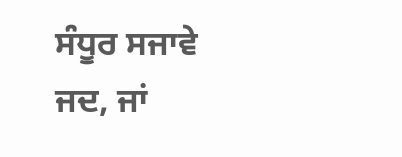ਸੰਧੂਰ ਸਜਾਵੇ ਜਦ, ਜਾਂ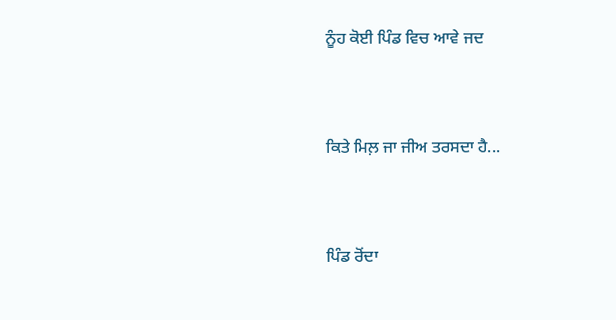ਨੂੰਹ ਕੋਈ ਪਿੰਡ ਵਿਚ ਆਵੇ ਜਦ


ਕਿਤੇ ਮਿਲ਼ ਜਾ ਜੀਅ ਤਰਸਦਾ ਹੈ...


ਪਿੰਡ ਰੋਂਦਾ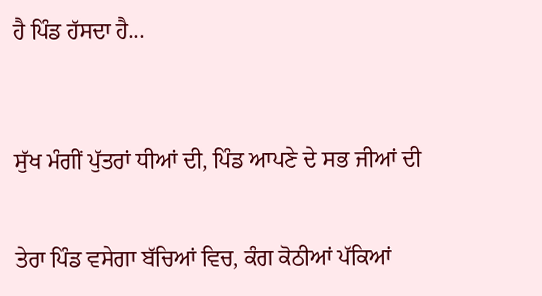ਹੈ ਪਿੰਡ ਹੱਸਦਾ ਹੈ...



ਸੁੱਖ ਮੰਗੀਂ ਪੁੱਤਰਾਂ ਧੀਆਂ ਦੀ, ਪਿੰਡ ਆਪਣੇ ਦੇ ਸਭ ਜੀਆਂ ਦੀ


ਤੇਰਾ ਪਿੰਡ ਵਸੇਗਾ ਬੱਚਿਆਂ ਵਿਚ, ਕੰਗ ਕੋਠੀਆਂ ਪੱਕਿਆਂ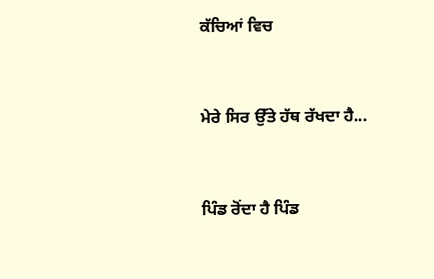ਕੱਚਿਆਂ ਵਿਚ


ਮੇਰੇ ਸਿਰ ਉੱਤੇ ਹੱਥ ਰੱਖਦਾ ਹੈ...


ਪਿੰਡ ਰੋਂਦਾ ਹੈ ਪਿੰਡ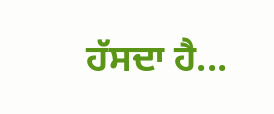ਹੱਸਦਾ ਹੈ...